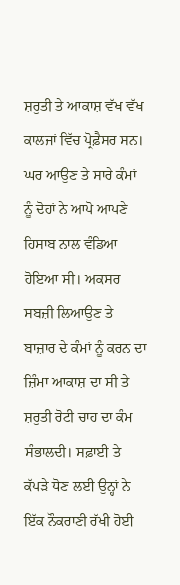ਸ਼ਰੁਤੀ ਤੇ ਆਕਾਸ਼ ਵੱਖ ਵੱਖ ਕਾਲਜਾਂ ਵਿੱਚ ਪ੍ਰੋਫ਼ੈਸਰ ਸਨ। ਘਰ ਆਉਣ ਤੇ ਸਾਰੇ ਕੰਮਾਂ ਨੂੰ ਦੋਹਾਂ ਨੇ ਆਪੋ ਆਪਣੇ ਹਿਸਾਬ ਨਾਲ ਵੰਡਿਆ ਹੋਇਆ ਸੀ। ਅਕਸਰ ਸਬਜ਼ੀ ਲਿਆਉਣ ਤੇ ਬਾਜ਼ਾਰ ਦੇ ਕੰਮਾਂ ਨੂੰ ਕਰਨ ਦਾ ਜ਼ਿੰਮਾ ਆਕਾਸ਼ ਦਾ ਸੀ ਤੇ ਸ਼ਰੁਤੀ ਰੋਟੀ ਚਾਹ ਦਾ ਕੰਮ ਸੰਭਾਲਦੀ। ਸਫ਼ਾਈ ਤੇ ਕੱਪੜੇ ਧੋਣ ਲਈ ਉਨ੍ਹਾਂ ਨੇ ਇੱਕ ਨੌਕਰਾਣੀ ਰੱਖੀ ਹੋਈ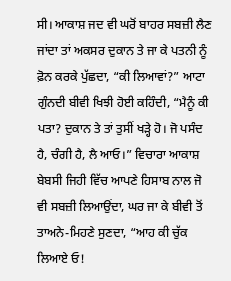ਸੀ। ਆਕਾਸ਼ ਜਦ ਵੀ ਘਰੋਂ ਬਾਹਰ ਸਬਜ਼ੀ ਲੈਣ ਜਾਂਦਾ ਤਾਂ ਅਕਸਰ ਦੁਕਾਨ ਤੇ ਜਾ ਕੇ ਪਤਨੀ ਨੂੰ ਫ਼ੋਨ ਕਰਕੇ ਪੁੱਛਦਾ, “ਕੀ ਲਿਆਵਾਂ?” ਆਟਾ ਗੁੰਨਦੀ ਬੀਵੀ ਖਿਝੀ ਹੋਈ ਕਹਿੰਦੀ, “ਮੈਨੂੰ ਕੀ ਪਤਾ? ਦੁਕਾਨ ਤੇ ਤਾਂ ਤੁਸੀਂ ਖੜ੍ਹੇ ਹੋ। ਜੋ ਪਸੰਦ ਹੈ, ਚੰਗੀ ਹੈ, ਲੈ ਆਓ।” ਵਿਚਾਰਾ ਆਕਾਸ਼ ਬੇਬਸੀ ਜਿਹੀ ਵਿੱਚ ਆਪਣੇ ਹਿਸਾਬ ਨਾਲ ਜੋ ਵੀ ਸਬਜ਼ੀ ਲਿਆਉਂਦਾ, ਘਰ ਜਾ ਕੇ ਬੀਵੀ ਤੋਂ ਤਾਅਨੇ-ਮਿਹਣੇ ਸੁਣਦਾ, “ਆਹ ਕੀ ਚੁੱਕ ਲਿਆਏ ਓ!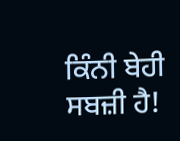ਕਿੰਨੀ ਬੇਹੀ ਸਬਜ਼ੀ ਹੈ!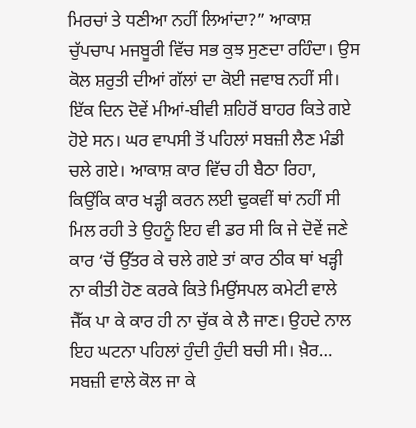ਮਿਰਚਾਂ ਤੇ ਧਣੀਆ ਨਹੀਂ ਲਿਆਂਦਾ?” ਆਕਾਸ਼ ਚੁੱਪਚਾਪ ਮਜਬੂਰੀ ਵਿੱਚ ਸਭ ਕੁਝ ਸੁਣਦਾ ਰਹਿੰਦਾ। ਉਸ ਕੋਲ ਸ਼ਰੁਤੀ ਦੀਆਂ ਗੱਲਾਂ ਦਾ ਕੋਈ ਜਵਾਬ ਨਹੀਂ ਸੀ।
ਇੱਕ ਦਿਨ ਦੋਵੇਂ ਮੀਆਂ-ਬੀਵੀ ਸ਼ਹਿਰੋਂ ਬਾਹਰ ਕਿਤੇ ਗਏ ਹੋਏ ਸਨ। ਘਰ ਵਾਪਸੀ ਤੋਂ ਪਹਿਲਾਂ ਸਬਜ਼ੀ ਲੈਣ ਮੰਡੀ ਚਲੇ ਗਏ। ਆਕਾਸ਼ ਕਾਰ ਵਿੱਚ ਹੀ ਬੈਠਾ ਰਿਹਾ, ਕਿਉਂਕਿ ਕਾਰ ਖੜ੍ਹੀ ਕਰਨ ਲਈ ਢੁਕਵੀਂ ਥਾਂ ਨਹੀਂ ਸੀ ਮਿਲ ਰਹੀ ਤੇ ਉਹਨੂੰ ਇਹ ਵੀ ਡਰ ਸੀ ਕਿ ਜੇ ਦੋਵੇਂ ਜਣੇ ਕਾਰ ‘ਚੋਂ ਉੱਤਰ ਕੇ ਚਲੇ ਗਏ ਤਾਂ ਕਾਰ ਠੀਕ ਥਾਂ ਖੜ੍ਹੀ ਨਾ ਕੀਤੀ ਹੋਣ ਕਰਕੇ ਕਿਤੇ ਮਿਉਂਸਪਲ ਕਮੇਟੀ ਵਾਲੇ ਜੈੱਕ ਪਾ ਕੇ ਕਾਰ ਹੀ ਨਾ ਚੁੱਕ ਕੇ ਲੈ ਜਾਣ। ਉਹਦੇ ਨਾਲ ਇਹ ਘਟਨਾ ਪਹਿਲਾਂ ਹੁੰਦੀ ਹੁੰਦੀ ਬਚੀ ਸੀ। ਖ਼ੈਰ… ਸਬਜ਼ੀ ਵਾਲੇ ਕੋਲ ਜਾ ਕੇ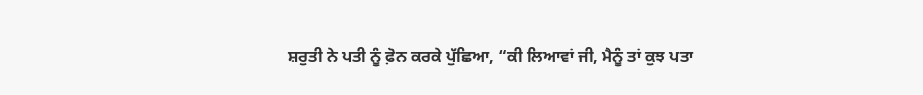ਸ਼ਰੁਤੀ ਨੇ ਪਤੀ ਨੂੰ ਫ਼ੋਨ ਕਰਕੇ ਪੁੱਛਿਆ, “ਕੀ ਲਿਆਵਾਂ ਜੀ, ਮੈਨੂੰ ਤਾਂ ਕੁਝ ਪਤਾ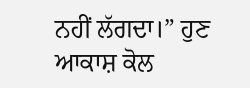ਨਹੀਂ ਲੱਗਦਾ।” ਹੁਣ ਆਕਾਸ਼ ਕੋਲ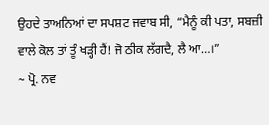ਉਹਦੇ ਤਾਅਨਿਆਂ ਦਾ ਸਪਸ਼ਟ ਜਵਾਬ ਸੀ, “ਮੈਨੂੰ ਕੀ ਪਤਾ, ਸਬਜ਼ੀ ਵਾਲੇ ਕੋਲ ਤਾਂ ਤੂੰ ਖੜ੍ਹੀ ਹੈਂ! ਜੋ ਠੀਕ ਲੱਗਦੈ, ਲੈ ਆ…।”
~ ਪ੍ਰੋ. ਨਵ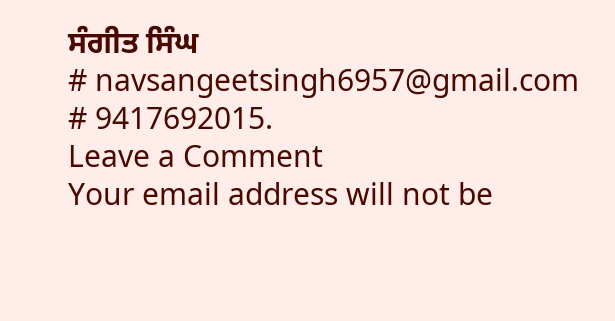ਸੰਗੀਤ ਸਿੰਘ
# navsangeetsingh6957@gmail.com
# 9417692015.
Leave a Comment
Your email address will not be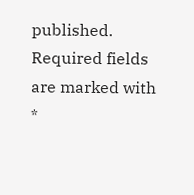published. Required fields are marked with *